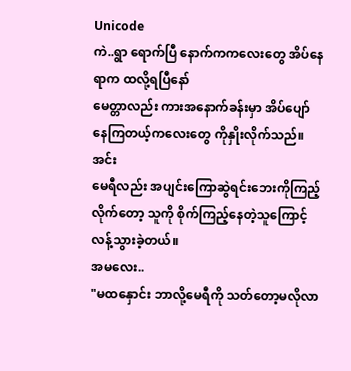Unicode
ကဲ..ရွာ ရောက်ပြီ နောက်ကကလေးတွေ အိပ်နေရာက ထလို့ရပြီနော်
မေတ္တာလည်း ကားအနောက်ခန်းမှာ အိပ်ပျော်နေကြတယ့်ကလေးတွေ ကိုနှိုးလိုက်သည်။
အင်း
မေရီလည်း အပျင်းကြောဆွဲရင်းဘေးကိုကြည့်လိုက်တော့ သူကို စိုက်ကြည့်နေတဲ့သူကြောင့် လန့်သွားခဲ့တယ်။
အမလေး..
"မထနှောင်း ဘာလို့မေရီကို သတ်တော့မလိုလာ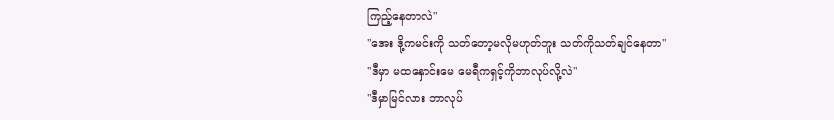ကြည့်နေတာလဲ"
"အေး ဒို့ကမင်းကို သတ်တော့မလိုမဟုတ်ဘူး သတ်ကိုသတ်ချင်နေတာ"
"ဒီမှာ မထနှောင်းမေ မေရီကရှင့်ကိုဘာလုပ်လို့လဲ"
"ဒီမှာမြင်လား ဘာလုပ်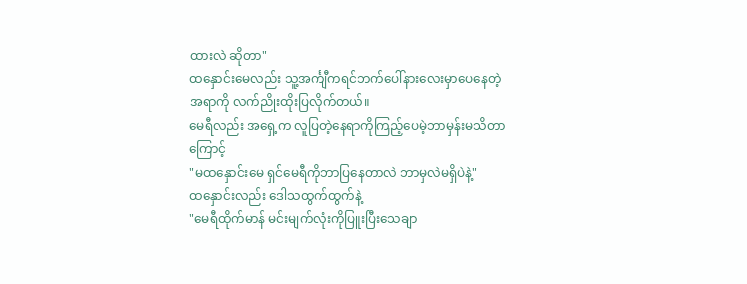ထားလဲ ဆိုတာ"
ထနှောင်းမေလည်း သူ့အင်္ကျီကရင်ဘက်ပေါ်နားလေးမှာပေနေတဲ့ အရာကို လက်ညိုးထိုးပြလိုက်တယ်။
မေရီလည်း အရှေ့က လူပြတဲ့နေရာကိုကြည့်ပေမဲ့ဘာမှန်းမသိတာကြောင့်
"မထနှောင်းမေ ရှင်မေရီကိုဘာပြနေတာလဲ ဘာမှလဲမရှိပဲနဲ့"
ထနှောင်းလည်း ဒေါသထွက်ထွက်နဲ့
"မေရီထိုက်မာန် မင်းမျက်လုံးကိုပြူးပြီးသေချာ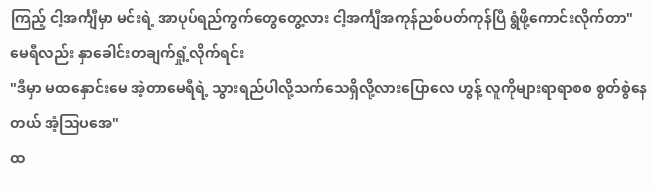ကြည့် ငါ့အင်္ကျီမှာ မင်းရဲ့ အာပုပ်ရည်ကွက်တွေတွေ့လား ငါ့အင်္ကျီအကုန်ညစ်ပတ်ကုန်ပြီ ရွံဖို့ကောင်းလိုက်တာ"
မေရီလည်း နှာခေါင်းတချက်ရှုံ့လိုက်ရင်း
"ဒီမှာ မထနှောင်းမေ အဲ့တာမေရီရဲ့ သွားရည်ပါလို့သက်သေရှိလို့လားပြောလေ ဟွန့် လူကိုများရာရာစစ စွတ်စွဲနေတယ် အံ့သြပအေ"
ထ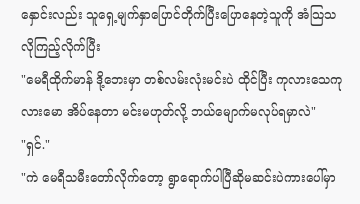နှောင်းလည်း သူရှေ့မျက်နှာပြောင်တိုက်ပြီးပြောနေတဲ့သူကို အံသြသလိုကြည့်လိုက်ပြီး
"မေရီထိုက်မာန် ဒို့ဘေးမှာ တစ်လမ်းလုံးမင်းပဲ ထိုင်ပြီး ကုလားသေကုလားမော အိပ်နေတာ မင်းမဟုတ်လို့ ဘယ်မျောက်မလုပ်ရမှာလဲ"
"ရှင်."
"ကဲ မေရီသမီးတော်လိုက်တော့ ရွာရောက်ပါပြီဆိုမဆင်းပဲကားပေါ်မှာ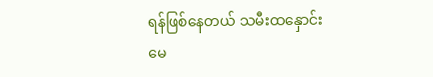ရန်ဖြစ်နေတယ် သမီးထနှောင်းမေ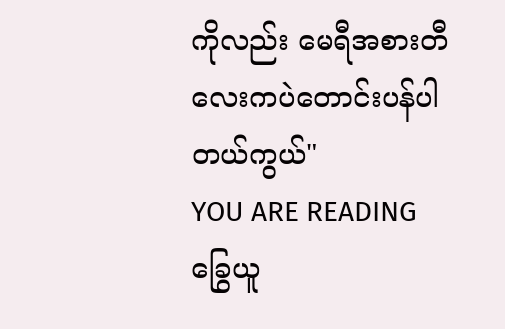ကိုလည်း မေရီအစားတီလေးကပဲတောင်းပန်ပါတယ်ကွယ်"
YOU ARE READING
ခြွေယူ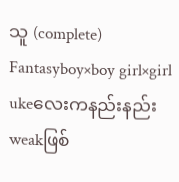သူ (complete)
Fantasyboy×boy girl×girl ukeလေးကနည်းနည်းweakဖြစ်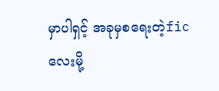မှာပါရှင့် အခုမှစရေးတဲ့ficလေးမို့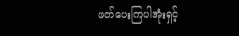ဖတ်ပေးကြပါအုံးရှင့်